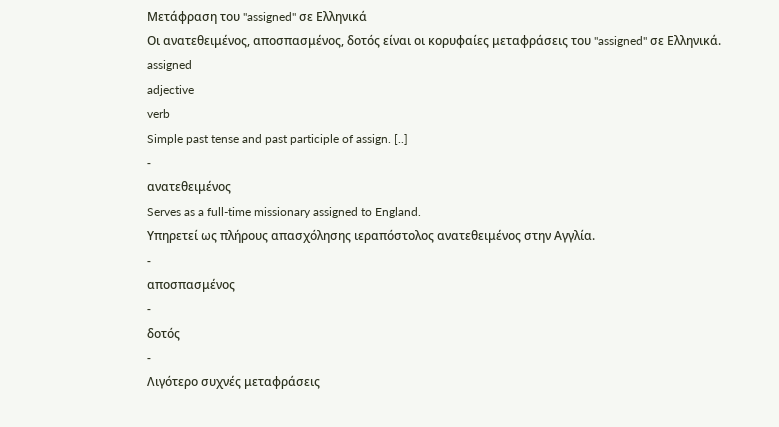Μετάφραση του "assigned" σε Ελληνικά
Οι ανατεθειμένος, αποσπασμένος, δοτός είναι οι κορυφαίες μεταφράσεις του "assigned" σε Ελληνικά.
assigned
adjective
verb
Simple past tense and past participle of assign. [..]
-
ανατεθειμένος
Serves as a full-time missionary assigned to England.
Υπηρετεί ως πλήρους απασχόλησης ιεραπόστολος ανατεθειμένος στην Αγγλία.
-
αποσπασμένος
-
δοτός
-
Λιγότερο συχνές μεταφράσεις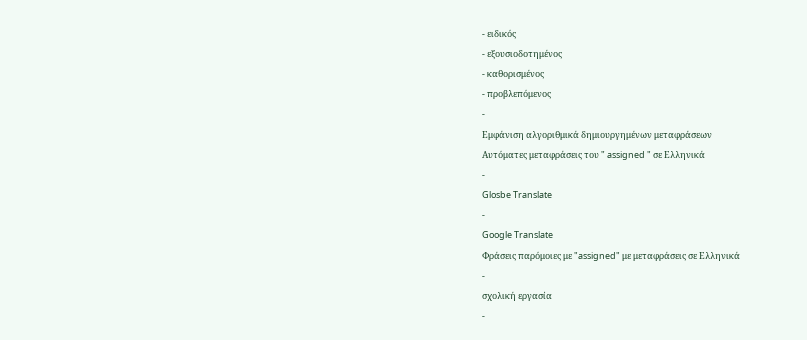- ειδικός
- εξουσιοδοτημένος
- καθορισμένος
- προβλεπόμενος
-
Εμφάνιση αλγοριθμικά δημιουργημένων μεταφράσεων
Αυτόματες μεταφράσεις του " assigned " σε Ελληνικά
-
Glosbe Translate
-
Google Translate
Φράσεις παρόμοιες με "assigned" με μεταφράσεις σε Ελληνικά
-
σχολική εργασία
-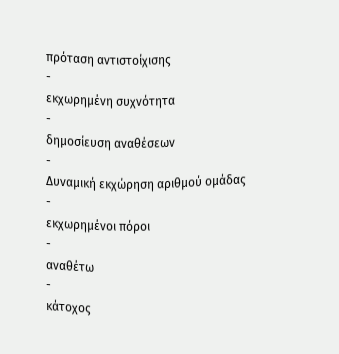πρόταση αντιστοίχισης
-
εκχωρημένη συχνότητα
-
δημοσίευση αναθέσεων
-
Δυναμική εκχώρηση αριθμού ομάδας
-
εκχωρημένοι πόροι
-
αναθέτω
-
κάτοχος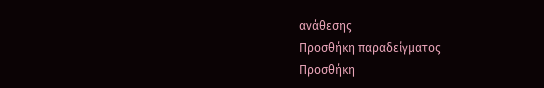ανάθεσης
Προσθήκη παραδείγματος
Προσθήκη